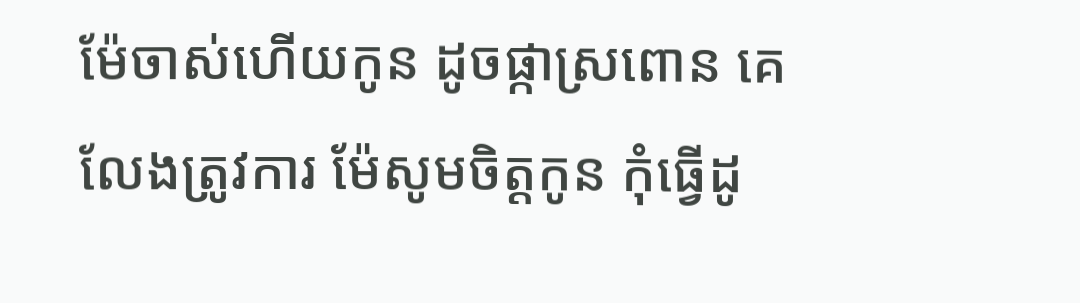ម៉ែចាស់ហើយកូន ដូចផ្កាស្រពោន គេលែងត្រូវការ ម៉ែសូមចិត្តកូន កុំធ្វើដូ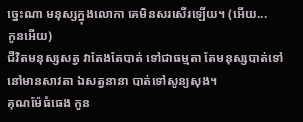ច្នេះណា មនុស្សក្នុងលោកា គេមិនសរសើរឡើយ។ (អើយ...
កូនអើយ)
ជីវិតមនុស្សសត្វ វាតែងតែបាត់ ទៅជាធម្មតា តែមនុស្សបាត់ទៅ នៅមានសាវតា ឯសត្វនានា បាត់ទៅសូន្យសុង។
គុណម៉ែធំធេង កូន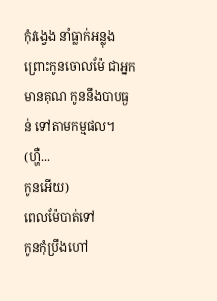កុំវង្វេង នាំធ្លាក់អន្លុង
ព្រោះកូនចោលម៉ែ ជាអ្នកមានគុណ កូននឹងបាបធ្ងន់ ទៅតាមកម្មផល។ (ហ្ហឺ...
កូនអើយ)
ពេលម៉ែបាត់ទៅ
កូនកុំប្រឹងហៅ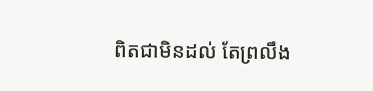ពិតជាមិនដល់ តែព្រលឹង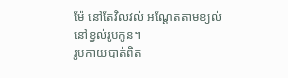ម៉ែ នៅតែវិលវល់ អណ្តែតតាមខ្យល់
នៅខ្វល់រូបកូន។
រូបកាយបាត់ពិត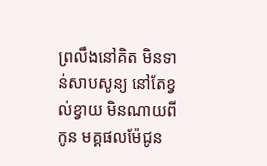ព្រលឹងនៅគិត មិនទាន់សាបសូន្យ នៅតែខ្វល់ខ្វាយ មិនណាយពីកូន មគ្គផលម៉ែជូន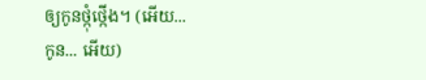ឲ្យកូនថ្កុំថ្កើង។ (អើយ...
កូន... អើយ)